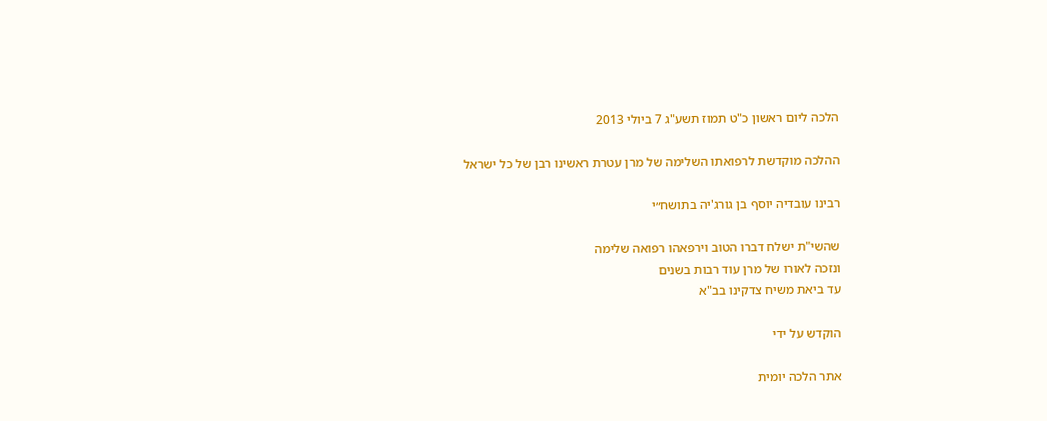הלכה ליום ראשון כ"ט תמוז תשע"ג 7 ביולי 2013

ההלכה מוקדשת לרפואתו השלימה של מרן עטרת ראשינו רבן של כל ישראל

רבינו עובדיה יוסף בן גורג'יה בתושח״י

שהשי"ת ישלח דברו הטוב וירפאהו רפואה שלימה
ונזכה לאורו של מרן עוד רבות בשנים
עד ביאת משיח צדקינו בב"א

הוקדש על ידי

אתר הלכה יומית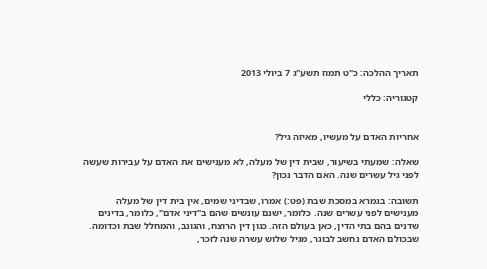תאריך ההלכה: כ"ט תמוז תשע"ג 7 ביולי 2013

קטגוריה: כללי


אחריות האדם על מעשיו, מאיזה גיל?

שאלה: שמעתי בשיעור, שבית דין של מעלה, לא מענישים את האדם על עבירות שעשה לפני גיל עשרים שנה. האם הדבר נכון?

תשובה: בגמרא במסכת שבת (פט:) אמרו, שבדיני שמים, אין בית דין של מעלה מענישים לפני עשרים שנה. כלומר, ישנם עונשים שהם ב"דיני אדם", כלומר, בדינים שדנים בהם בתי הדין, כאן בעולם הזה. כגון דין הרוצח, והגונב, והמחלל שבת וכדומה. שבכולם האדם נחשב לבוגר, מגיל שלוש עשרה שנה לזכר,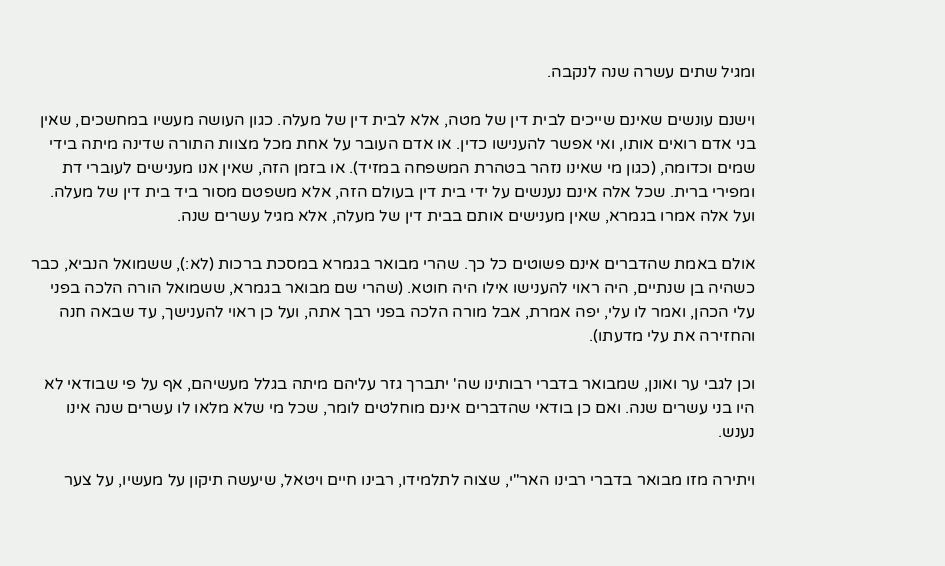ומגיל שתים עשרה שנה לנקבה.

וישנם עונשים שאינם שייכים לבית דין של מטה, אלא לבית דין של מעלה. כגון העושה מעשיו במחשכים, שאין בני אדם רואים אותו, ואי אפשר להענישו כדין. או אדם העובר על אחת מכל מצוות התורה שדינה מיתה בידי שמים וכדומה, (כגון מי שאינו נזהר בטהרת המשפחה במזיד). או בזמן הזה, שאין אנו מענישים לעוברי דת ומפירי ברית. שכל אלה אינם נענשים על ידי בית דין בעולם הזה, אלא משפטם מסור ביד בית דין של מעלה. ועל אלה אמרו בגמרא, שאין מענישים אותם בבית דין של מעלה, אלא מגיל עשרים שנה.

אולם באמת שהדברים אינם פשוטים כל כך. שהרי מבואר בגמרא במסכת ברכות (לא:), ששמואל הנביא, כבר כשהיה בן שנתיים, היה ראוי להענישו אילו היה חוטא. (שהרי שם מבואר בגמרא, ששמואל הורה הלכה בפני עלי הכהן, ואמר לו עלי, יפה אמרת, אבל מורה הלכה בפני רבך אתה, ועל כן ראוי להענישך, עד שבאה חנה והחזירה את עלי מדעתו).

וכן לגבי ער ואונן, שמבואר בדברי רבותינו שה' יתברך גזר עליהם מיתה בגלל מעשיהם, אף על פי שבודאי לא היו בני עשרים שנה. ואם כן בודאי שהדברים אינם מוחלטים לומר, שכל מי שלא מלאו לו עשרים שנה אינו נענש.

ויתירה מזו מבואר בדברי רבינו האר"י, שצוה לתלמידו, רבינו חיים ויטאל, שיעשה תיקון על מעשיו, על צער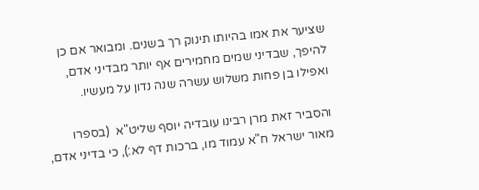שציער את אמו בהיותו תינוק רך בשנים. ומבואר אם כן להיפך, שבדיני שמים מחמירים אף יותר מבדיני אדם, ואפילו בן פחות משלוש עשרה שנה נדון על מעשיו.

והסביר זאת מרן רבינו עובדיה יוסף שליט"א  (בספרו מאור ישראל ח"א עמוד מו, ברכות דף לא:), כי בדיני אדם,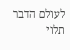לעולם הדבר תלוי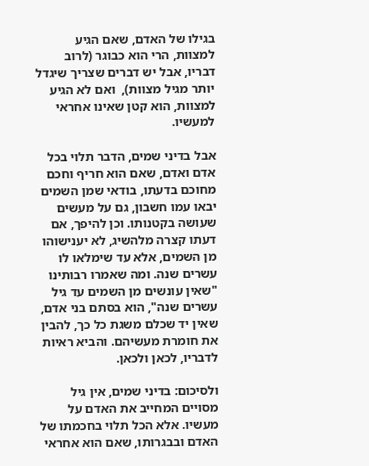בגילו של האדם, שאם הגיע למצוות, הרי הוא כבוגר (לרוב דבריו, אבל יש דברים שצריך שיגדל יותר מגיל מצוות),  ואם לא הגיע למצוות, הוא קטן שאינו אחראי למעשיו.

אבל בדיני שמים, הדבר תלוי בכל אדם ואדם, שאם הוא חריף וחכם מחוכם בדעתו, בודאי שמן השמים יבאו עמו חשבון, גם על מעשים שעושה בקטנותו. וכן להיפך, אם דעתו קצרה מלהשיג, לא יענישוהו מן השמים, אלא עד שימלאו לו עשרים שנה. ומה שאמרו רבותינו "שאין עונשים מן השמים עד גיל עשרים שנה", הוא בסתם בני אדם, שאין יד שכלם משגת כל כך, להבין את חומרת מעשיהם. והביא ראיות לדבריו, לכאן ולכאן.

ולסיכום: בדיני שמים, אין גיל מסויים המחייב את האדם על מעשיו. אלא הכל תלוי בחכמתו של האדם ובבגרותו, שאם הוא אחראי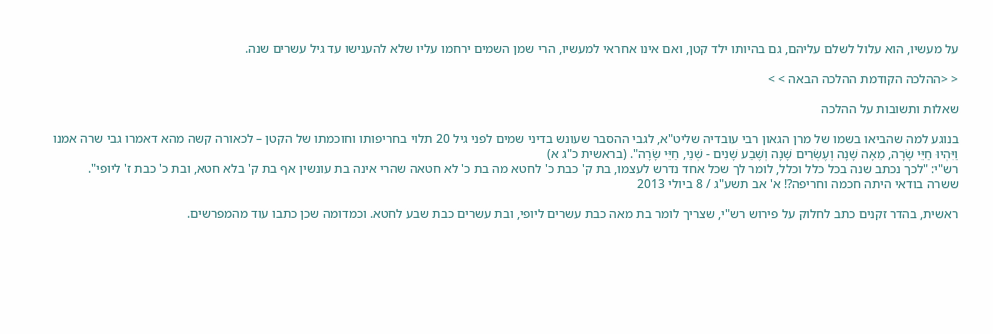על מעשיו, הוא עלול לשלם עליהם, גם בהיותו ילד קטן, ואם אינו אחראי למעשיו, הרי שמן השמים ירחמו עליו שלא להענישו עד גיל עשרים שנה.

< <ההלכה הקודמת ההלכה הבאה > >

שאלות ותשובות על ההלכה

בנוגע למה שהביאו בשמו של מרן הגאון רבי עובדיה שליט"א, לגבי ההסבר שעונש בדיני שמים לפני גיל 20 תלוי בחריפותו וחוכמתו של הקטן – לכאורה קשה מהא דאמרו גבי שרה אמנו
וַיִּהְיוּ חַיֵּי שָׂרָה, מֵאָה שָׁנָה וְעֶשְׂרִים שָׁנָה וְשֶׁבַע שָׁנִים - שְׁנֵי, חַיֵּי שָׂרָה". (בראשית כ"ג א)
רש"י: "לכך נכתב שנה בכל כלל וכלל, לומר לך שכל אחד נדרש לעצמו, בת ק' כבת כ' לחטא מה בת כ' לא חטאה שהרי אינה בת עונשין אף בת ק' בלא חטא, ובת כ' כבת ז' ליופי".
ששרה בודאי היתה חכמה וחריפה?! א' אב תשע"ג / 8 ביולי 2013

ראשית, בהדר זקנים כתב לחלוק על פירוש רש"י, שצריך לומר בת מאה כבת עשרים ליופי, ובת עשרים כבת שבע לחטא. וכמדומה שכן כתבו עוד מהמפרשים.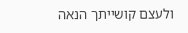ולעצם קושייתך הנאה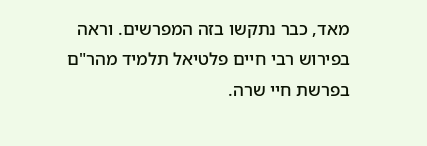מאד, כבר נתקשו בזה המפרשים. וראה בפירוש רבי חיים פלטיאל תלמיד מהר"ם בפרשת חיי שרה.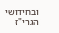ובחידושי הגרי"ז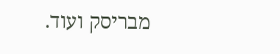מבריסק ועוד.